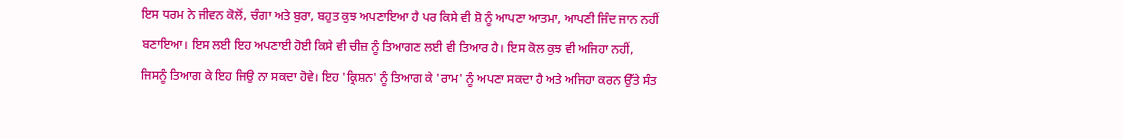ਇਸ ਧਰਮ ਨੇ ਜੀਵਨ ਕੋਲੋਂ, ਚੰਗਾ ਅਤੇ ਬੁਰਾ, ਬਹੁਤ ਕੁਝ ਅਪਣਾਇਆ ਹੈ ਪਰ ਕਿਸੇ ਵੀ ਸ਼ੋ ਨੂੰ ਆਪਣਾ ਆਤਮਾ, ਆਪਣੀ ਜਿੰਦ ਜਾਨ ਨਹੀਂ ਬਣਾਇਆ। ਇਸ ਲਈ ਇਹ ਅਪਣਾਈ ਹੋਈ ਕਿਸੇ ਵੀ ਚੀਜ਼ ਨੂੰ ਤਿਆਗਣ ਲਈ ਵੀ ਤਿਆਰ ਹੈ। ਇਸ ਕੋਲ ਕੁਝ ਵੀ ਅਜਿਹਾ ਨਹੀਂ, ਜਿਸਨੂੰ ਤਿਆਗ ਕੇ ਇਹ ਜਿਉ ਨਾ ਸਕਦਾ ਹੋਵੇ। ਇਹ 'ਕ੍ਰਿਸ਼ਨ' ਨੂੰ ਤਿਆਗ ਕੇ 'ਰਾਮ' ਨੂੰ ਅਪਣਾ ਸਕਦਾ ਹੈ ਅਤੇ ਅਜਿਹਾ ਕਰਨ ਉੱਤੇ ਸੰਤ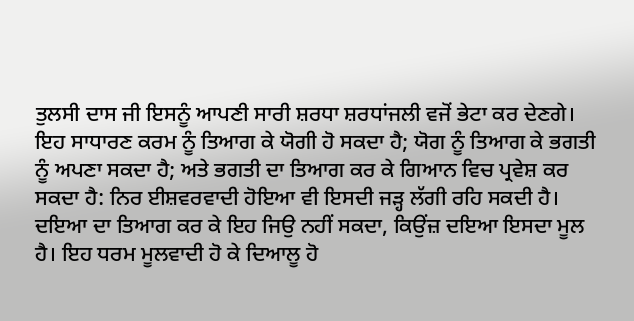ਤੁਲਸੀ ਦਾਸ ਜੀ ਇਸਨੂੰ ਆਪਣੀ ਸਾਰੀ ਸ਼ਰਧਾ ਸ਼ਰਧਾਂਜਲੀ ਵਜੋਂ ਭੇਟਾ ਕਰ ਦੇਣਗੇ। ਇਹ ਸਾਧਾਰਣ ਕਰਮ ਨੂੰ ਤਿਆਗ ਕੇ ਯੋਗੀ ਹੋ ਸਕਦਾ ਹੈ; ਯੋਗ ਨੂੰ ਤਿਆਗ ਕੇ ਭਗਤੀ ਨੂੰ ਅਪਣਾ ਸਕਦਾ ਹੈ; ਅਤੇ ਭਗਤੀ ਦਾ ਤਿਆਗ ਕਰ ਕੇ ਗਿਆਨ ਵਿਚ ਪ੍ਰਵੇਸ਼ ਕਰ ਸਕਦਾ ਹੈ: ਨਿਰ ਈਸ਼ਵਰਵਾਦੀ ਹੋਇਆ ਵੀ ਇਸਦੀ ਜੜ੍ਹ ਲੱਗੀ ਰਹਿ ਸਕਦੀ ਹੈ। ਦਇਆ ਦਾ ਤਿਆਗ ਕਰ ਕੇ ਇਹ ਜਿਉ ਨਹੀਂ ਸਕਦਾ, ਕਿਉਂਜ਼ ਦਇਆ ਇਸਦਾ ਮੂਲ ਹੈ। ਇਹ ਧਰਮ ਮੂਲਵਾਦੀ ਹੋ ਕੇ ਦਿਆਲੂ ਹੋ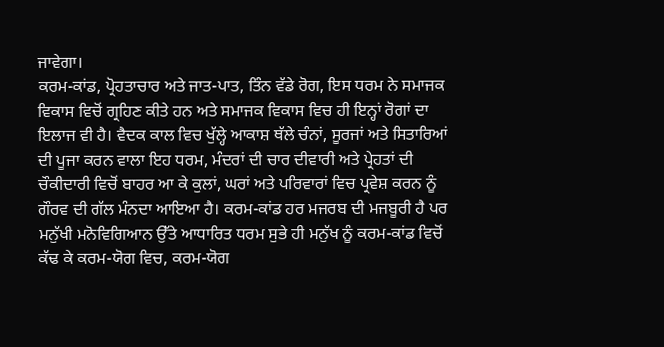ਜਾਵੇਗਾ।
ਕਰਮ-ਕਾਂਡ, ਪ੍ਰੋਹਤਾਚਾਰ ਅਤੇ ਜਾਤ-ਪਾਤ, ਤਿੰਨ ਵੱਡੇ ਰੋਗ, ਇਸ ਧਰਮ ਨੇ ਸਮਾਜਕ ਵਿਕਾਸ ਵਿਚੋਂ ਗ੍ਰਹਿਣ ਕੀਤੇ ਹਨ ਅਤੇ ਸਮਾਜਕ ਵਿਕਾਸ ਵਿਚ ਹੀ ਇਨ੍ਹਾਂ ਰੋਗਾਂ ਦਾ ਇਲਾਜ ਵੀ ਹੈ। ਵੈਦਕ ਕਾਲ ਵਿਚ ਖੁੱਲ੍ਹੇ ਆਕਾਸ਼ ਥੱਲੇ ਚੰਨਾਂ, ਸੂਰਜਾਂ ਅਤੇ ਸਿਤਾਰਿਆਂ ਦੀ ਪੂਜਾ ਕਰਨ ਵਾਲਾ ਇਹ ਧਰਮ, ਮੰਦਰਾਂ ਦੀ ਚਾਰ ਦੀਵਾਰੀ ਅਤੇ ਪ੍ਰੇਹਤਾਂ ਦੀ ਚੌਕੀਦਾਰੀ ਵਿਚੋਂ ਬਾਹਰ ਆ ਕੇ ਕੁਲਾਂ, ਘਰਾਂ ਅਤੇ ਪਰਿਵਾਰਾਂ ਵਿਚ ਪ੍ਰਵੇਸ਼ ਕਰਨ ਨੂੰ ਗੌਰਵ ਦੀ ਗੱਲ ਮੰਨਦਾ ਆਇਆ ਹੈ। ਕਰਮ-ਕਾਂਡ ਹਰ ਮਜਰਬ ਦੀ ਮਜਬੂਰੀ ਹੈ ਪਰ ਮਨੁੱਖੀ ਮਨੋਵਿਗਿਆਨ ਉੱਤੇ ਆਧਾਰਿਤ ਧਰਮ ਸੁਭੇ ਹੀ ਮਨੁੱਖ ਨੂੰ ਕਰਮ-ਕਾਂਡ ਵਿਚੋਂ ਕੱਢ ਕੇ ਕਰਮ-ਯੋਗ ਵਿਚ, ਕਰਮ-ਯੋਗ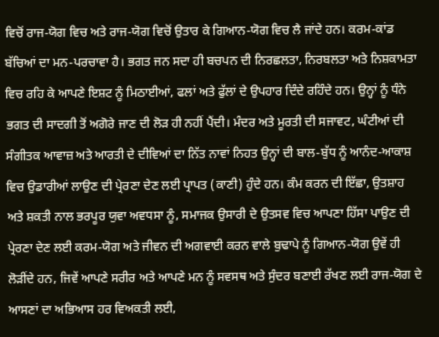ਵਿਚੋਂ ਰਾਜ-ਯੋਗ ਵਿਚ ਅਤੇ ਰਾਜ-ਯੋਗ ਵਿਚੋਂ ਉਤਾਰ ਕੇ ਗਿਆਨ-ਯੋਗ ਵਿਚ ਲੈ ਜਾਂਦੇ ਹਨ। ਕਰਮ-ਕਾਂਡ ਬੱਚਿਆਂ ਦਾ ਮਨ-ਪਰਚਾਵਾ ਹੈ। ਭਗਤ ਜਨ ਸਦਾ ਹੀ ਬਚਪਨ ਦੀ ਨਿਰਛਲਤਾ, ਨਿਰਬਲਤਾ ਅਤੇ ਨਿਸ਼ਕਾਮਤਾ ਵਿਚ ਰਹਿ ਕੇ ਆਪਣੇ ਇਸ਼ਟ ਨੂੰ ਮਿਠਾਈਆਂ, ਫਲਾਂ ਅਤੇ ਫੁੱਲਾਂ ਦੇ ਉਪਹਾਰ ਦਿੰਦੇ ਰਹਿੰਦੇ ਹਨ। ਉਨ੍ਹਾਂ ਨੂੰ ਧੰਨੇ ਭਗਤ ਦੀ ਸਾਦਗੀ ਤੋਂ ਅਗੋਰੇ ਜਾਣ ਦੀ ਲੋੜ ਹੀ ਨਹੀਂ ਪੈਂਦੀ। ਮੰਦਰ ਅਤੇ ਮੂਰਤੀ ਦੀ ਸਜਾਵਟ, ਘੰਟੀਆਂ ਦੀ ਸੰਗੀਤਕ ਆਵਾਜ਼ ਅਤੇ ਆਰਤੀ ਦੇ ਦੀਵਿਆਂ ਦਾ ਨਿੱਤ ਨਾਵਾਂ ਨਿਹਤ ਉਨ੍ਹਾਂ ਦੀ ਬਾਲ-ਬੁੱਧ ਨੂੰ ਆਨੰਦ-ਆਕਾਸ਼ ਵਿਚ ਉਡਾਰੀਆਂ ਲਾਉਣ ਦੀ ਪ੍ਰੇਰਣਾ ਦੇਣ ਲਈ ਪ੍ਰਾਪਤ (ਕਾਣੀ) ਹੁੰਦੇ ਹਨ। ਕੰਮ ਕਰਨ ਦੀ ਇੱਛਾ, ਉਤਸ਼ਾਹ ਅਤੇ ਸ਼ਕਤੀ ਨਾਲ ਭਰਪੂਰ ਯੁਵਾ ਅਵਧਸਾ ਨੂੰ, ਸਮਾਜਕ ਉਸਾਰੀ ਦੇ ਉਤਸਵ ਵਿਚ ਆਪਣਾ ਹਿੱਸਾ ਪਾਉਣ ਦੀ ਪ੍ਰੇਰਣਾ ਦੇਣ ਲਈ ਕਰਮ-ਯੋਗ ਅਤੇ ਜੀਵਨ ਦੀ ਅਗਵਾਈ ਕਰਨ ਵਾਲੇ ਬੁਢਾਪੇ ਨੂੰ ਗਿਆਨ-ਯੋਗ ਉਵੇਂ ਹੀ ਲੋੜੀਂਦੇ ਹਨ, ਜਿਵੇਂ ਆਪਣੇ ਸਰੀਰ ਅਤੇ ਆਪਣੇ ਮਨ ਨੂੰ ਸਵਸਥ ਅਤੇ ਸੁੰਦਰ ਬਣਾਈ ਰੱਖਣ ਲਈ ਰਾਜ-ਯੋਗ ਦੇ ਆਸਣਾਂ ਦਾ ਅਭਿਆਸ ਹਰ ਵਿਅਕਤੀ ਲਈ,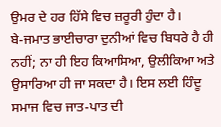ਉਮਰ ਦੇ ਹਰ ਹਿੱਸੇ ਵਿਚ ਜ਼ਰੂਰੀ ਹੁੰਦਾ ਹੈ।
ਬੇ-ਜਮਾਤ ਭਾਈਚਾਰਾ ਦੁਨੀਆਂ ਵਿਚ ਬਿਧਰੇ ਹੈ ਹੀ ਨਹੀਂ; ਨਾ ਹੀ ਇਹ ਕਿਆਸਿਆ, ਉਲੀਕਿਆ ਅਤੇ ਉਸਾਰਿਆ ਹੀ ਜਾ ਸਕਦਾ ਹੈ। ਇਸ ਲਈ ਹਿੰਦੂ ਸਮਾਜ ਵਿਚ ਜਾਤ-ਪਾਤ ਦੀ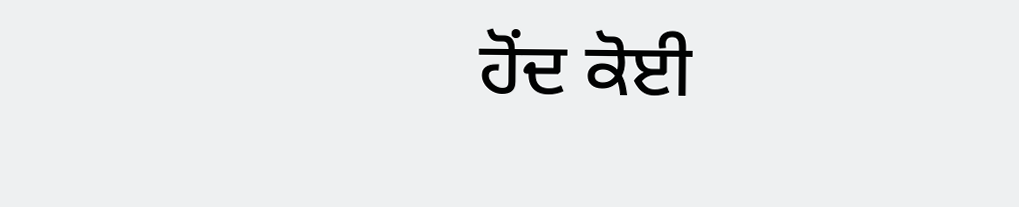ਹੋਂਦ ਕੋਈ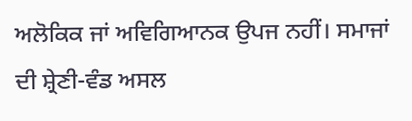ਅਲੋਕਿਕ ਜਾਂ ਅਵਿਗਿਆਨਕ ਉਪਜ ਨਹੀਂ। ਸਮਾਜਾਂ ਦੀ ਸ਼੍ਰੇਣੀ-ਵੰਡ ਅਸਲ